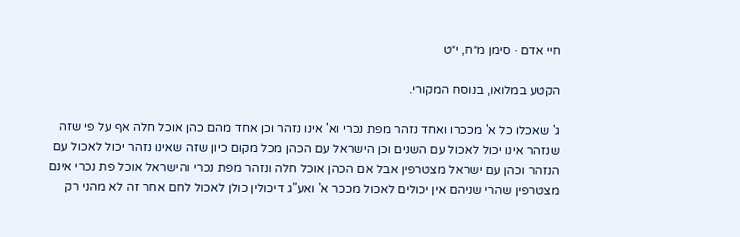חיי אדם · סימן מ״ח, י״ט

הקטע במלואו, בנוסח המקורי.

ג' שאכלו כל א' מככרו ואחד נזהר מפת נכרי וא' אינו נזהר וכן אחד מהם כהן אוכל חלה אף על פי שזה שנזהר אינו יכול לאכול עם השנים וכן הישראל עם הכהן מכל מקום כיון שזה שאינו נזהר יכול לאכול עם הנזהר וכהן עם ישראל מצטרפין אבל אם הכהן אוכל חלה ונזהר מפת נכרי והישראל אוכל פת נכרי אינם מצטרפין שהרי שניהם אין יכולים לאכול מככר א' ואע"ג דיכולין כולן לאכול לחם אחר זה לא מהני רק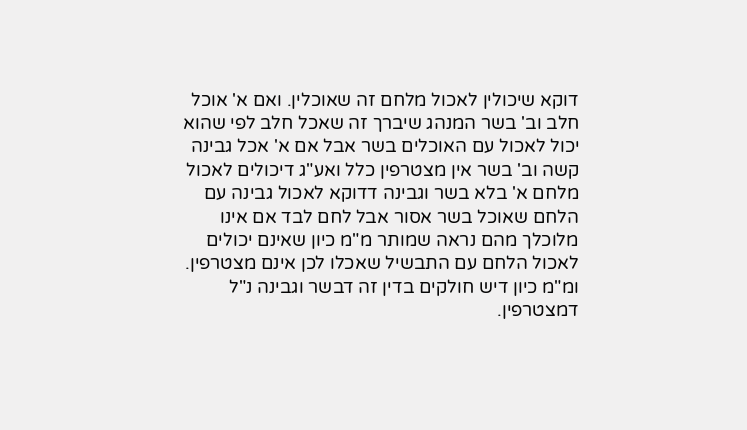דוקא שיכולין לאכול מלחם זה שאוכלין. ואם א' אוכל חלב וב' בשר המנהג שיברך זה שאכל חלב לפי שהוא יכול לאכול עם האוכלים בשר אבל אם א' אכל גבינה קשה וב' בשר אין מצטרפין כלל ואע"ג דיכולים לאכול מלחם א' בלא בשר וגבינה דדוקא לאכול גבינה עם הלחם שאוכל בשר אסור אבל לחם לבד אם אינו מלוכלך מהם נראה שמותר מ"מ כיון שאינם יכולים לאכול הלחם עם התבשיל שאכלו לכן אינם מצטרפין. ומ"מ כיון דיש חולקים בדין זה דבשר וגבינה נ"ל דמצטרפין.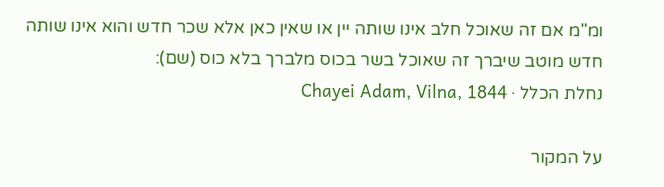ומ"מ אם זה שאוכל חלב אינו שותה יין או שאין כאן אלא שכר חדש והוא אינו שותה חדש מוטב שיברך זה שאוכל בשר בכוס מלברך בלא כוס (שם):
נחלת הכלל · Chayei Adam, Vilna, 1844

על המקור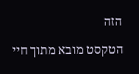הזה

הטקסט מובא מתוך חיי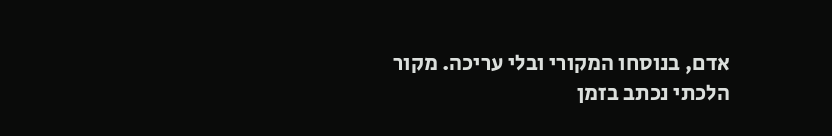אדם, בנוסחו המקורי ובלי עריכה. מקור הלכתי נכתב בזמן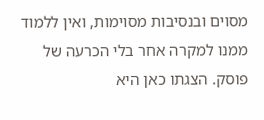מסוים ובנסיבות מסוימות, ואין ללמוד ממנו למקרה אחר בלי הכרעה של פוסק. הצגתו כאן היא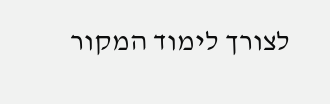לצורך לימוד המקור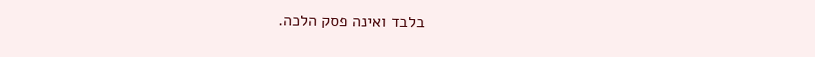בלבד ואינה פסק הלכה.